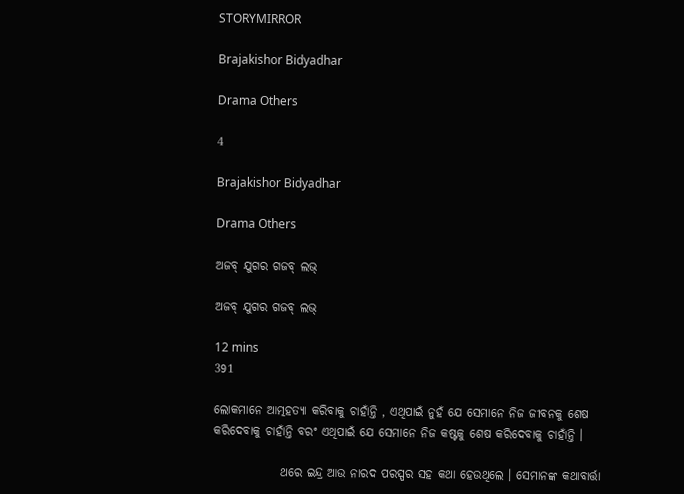STORYMIRROR

Brajakishor Bidyadhar

Drama Others

4

Brajakishor Bidyadhar

Drama Others

ଅଜବ୍ ଯୁଗର ଗଜବ୍ ଲଭ୍

ଅଜବ୍ ଯୁଗର ଗଜବ୍ ଲଭ୍

12 mins
391

ଲୋକମାନେ ଆତ୍ମହତ୍ୟା କରିବାକୁ ଚାହାଁନ୍ତି , ଏଥିପାଇଁ ନୁହଁ ଯେ ସେମାନେ ନିଜ ଜୀବନକୁ ଶେଷ କରିଦେବାକୁ ଚାହାଁନ୍ତି ବରଂ ଏଥିପାଇଁ ଯେ ସେମାନେ ନିଜ କଷ୍ଟକୁ ଶେଷ କରିଦେବାକୁ ଚାହାଁନ୍ତି ।

              ଥରେ ଇନ୍ଦ୍ର ଆଉ ନାରଦ ପରସ୍ପର ସହ କଥା ହେଉଥିଲେ । ସେମାନଙ୍କ କଥାବାର୍ତ୍ତା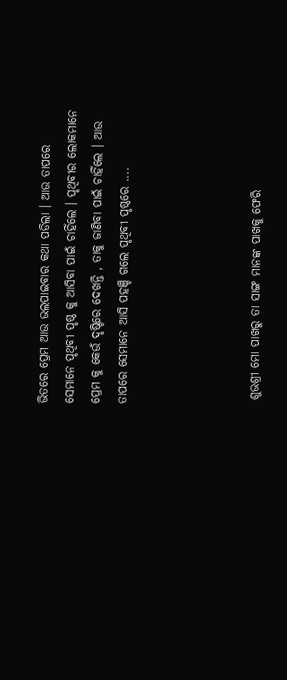ଭିତରେ ପ୍ରେମ ଆଉ ଭଲପାଇବାର କଥା ପଡିଲା । ଆଉ ତାପରେ ସେମାନେ ପୃଥିବୀ ପୃଷ୍ଠ କୁ ଆସିବା ପାଇଁ ଚାହିଁଲେ । ପୃଥିବୀର ଲୋକମାନେ ପ୍ରେମ କୁ କେଉଁ ଦୃଷ୍ଟିରେ ଦେଖନ୍ତି , ତାକୁ ଜାଣିବା ପାଇଁ ଚାହିଁଲେ । ଆଉ ତାପରେ ସେମାନେ ଆସି ପହଞ୍ଚି ଗଲେ ପୃଥିବୀ ପୃଷ୍ଠରେ ....




 ଶୁଭଶ୍ରୀ ମୋ ପାଖରୁ ତା ସାଙ୍ଗ ମାନଙ୍କ ପାଖକୁ ଫେରି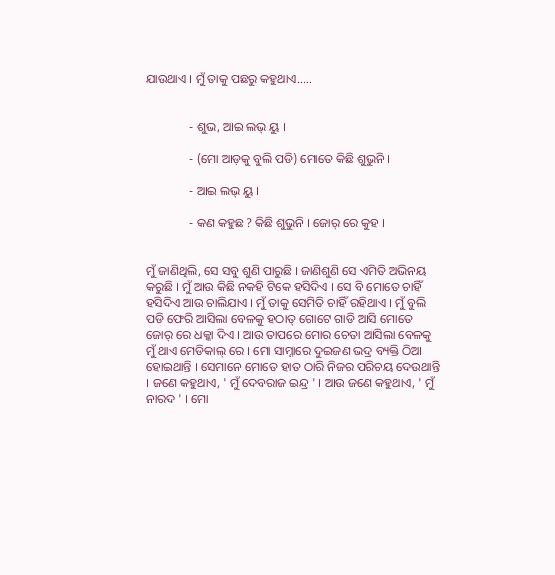ଯାଉଥାଏ । ମୁଁ ତାକୁ ପଛରୁ କହୁଥାଏ.....


              - ଶୁଭ, ଆଇ ଲଭ୍ ୟୁ ।

              - (ମୋ ଆଡ଼କୁ ବୁଲି ପଡି) ମୋତେ କିଛି ଶୁଭୁନି ।

              - ଆଇ ଲଭ୍ ୟୁ ।

              - କଣ କହୁଛ ? କିଛି ଶୁଭୁନି । ଜୋର୍ ରେ କୁହ ।


ମୁଁ ଜାଣିଥିଲି, ସେ ସବୁ ଶୁଣି ପାରୁଛି । ଜାଣିଶୁଣି ସେ ଏମିତି ଅଭିନୟ କରୁଛି । ମୁଁ ଆଉ କିଛି ନକହି ଟିକେ ହସିଦିଏ । ସେ ବି ମୋତେ ଚାହିଁ ହସିଦିଏ ଆଉ ଚାଲିଯାଏ । ମୁଁ ତାକୁ ସେମିତି ଚାହିଁ ରହିଥାଏ । ମୁଁ ବୁଲି ପଡି ଫେରି ଆସିଲା ବେଳକୁ ହଠାତ୍ ଗୋଟେ ଗାଡି ଆସି ମୋତେ ଜୋର୍ ରେ ଧକ୍କା ଦିଏ । ଆଉ ତାପରେ ମୋର ଚେତା ଆସିଲା ବେଳକୁ ମୁଁ ଥାଏ ମେଡିକାଲ୍ ରେ । ମୋ ସାମ୍ନାରେ ଦୁଇଜଣ ଭଦ୍ର ବ୍ୟକ୍ତି ଠିଆ ହୋଇଥାନ୍ତି । ସେମାନେ ମୋତେ ହାତ ଠାରି ନିଜର ପରିଚୟ ଦେଉଥାନ୍ତି । ଜଣେ କହୁଥାଏ, ' ମୁଁ ଦେବରାଜ ଇନ୍ଦ୍ର ' । ଆଉ ଜଣେ କହୁଥାଏ, ' ମୁଁ ନାରଦ ' । ମୋ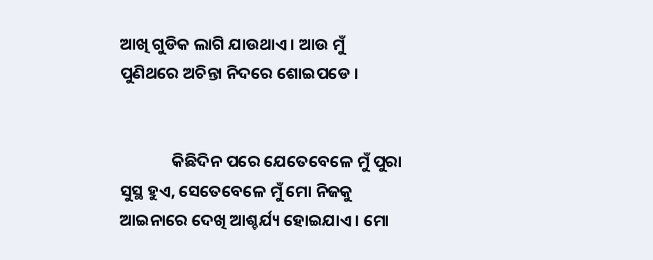ଆଖି ଗୁଡିକ ଲାଗି ଯାଉଥାଏ । ଆଉ ମୁଁ ପୁଣିଥରେ ଅଚିନ୍ତା ନିଦରେ ଶୋଇପଡେ ।


              କିଛିଦିନ ପରେ ଯେତେବେଳେ ମୁଁ ପୁରା ସୁସ୍ଥ ହୁଏ, ସେତେବେଳେ ମୁଁ ମୋ ନିଜକୁ ଆଇନାରେ ଦେଖି ଆଶ୍ଚର୍ଯ୍ୟ ହୋଇଯାଏ । ମୋ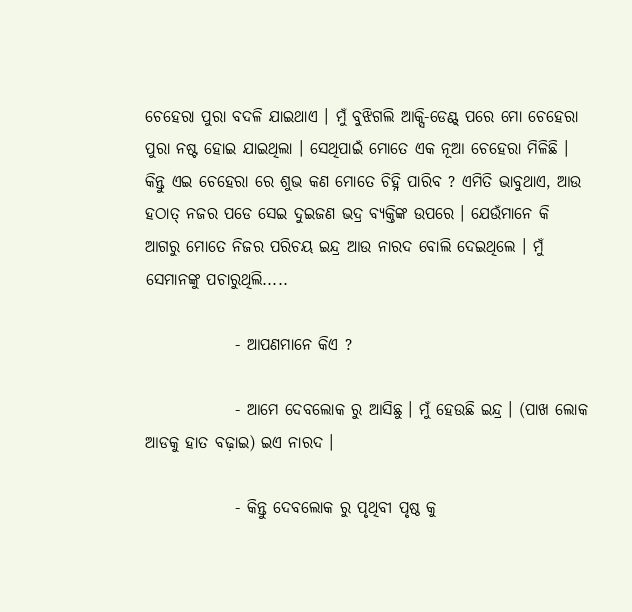ଚେହେରା ପୁରା ବଦଳି ଯାଇଥାଏ । ମୁଁ ବୁଝିଗଲି ଆକ୍ସି-ଡେଣ୍ଟ୍ ପରେ ମୋ ଚେହେରା ପୁରା ନଷ୍ଟ ହୋଇ ଯାଇଥିଲା । ସେଥିପାଇଁ ମୋତେ ଏକ ନୂଆ ଚେହେରା ମିଳିଛି । କିନ୍ତୁ ଏଇ ଚେହେରା ରେ ଶୁଭ କଣ ମୋତେ ଚିହ୍ନି ପାରିବ ? ଏମିତି ଭାବୁଥାଏ, ଆଉ ହଠାତ୍ ନଜର ପଡେ ସେଇ ଦୁଇଜଣ ଭଦ୍ର ବ୍ୟକ୍ତିଙ୍କ ଉପରେ । ଯେଉଁମାନେ କି ଆଗରୁ ମୋତେ ନିଜର ପରିଚୟ ଇନ୍ଦ୍ର ଆଉ ନାରଦ ବୋଲି ଦେଇଥିଲେ । ମୁଁ ସେମାନଙ୍କୁ ପଚାରୁଥିଲି.....

              - ଆପଣମାନେ କିଏ ?

              - ଆମେ ଦେବଲୋକ ରୁ ଆସିଛୁ । ମୁଁ ହେଉଛି ଇନ୍ଦ୍ର । (ପାଖ ଲୋକ ଆଡକୁ ହାତ ବଢ଼ାଇ) ଇଏ ନାରଦ ।

              - କିନ୍ତୁ ଦେବଲୋକ ରୁ ପୃଥିବୀ ପୃଷ୍ଠ କୁ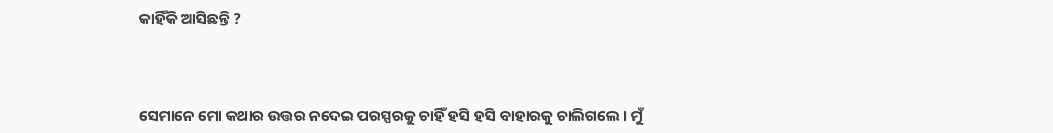କାହିଁକି ଆସିଛନ୍ତି ?



ସେମାନେ ମୋ କଥାର ଉତ୍ତର ନଦେଇ ପରସ୍ପରକୁ ଚାହିଁ ହସି ହସି ବାହାରକୁ ଚାଲିଗଲେ । ମୁଁ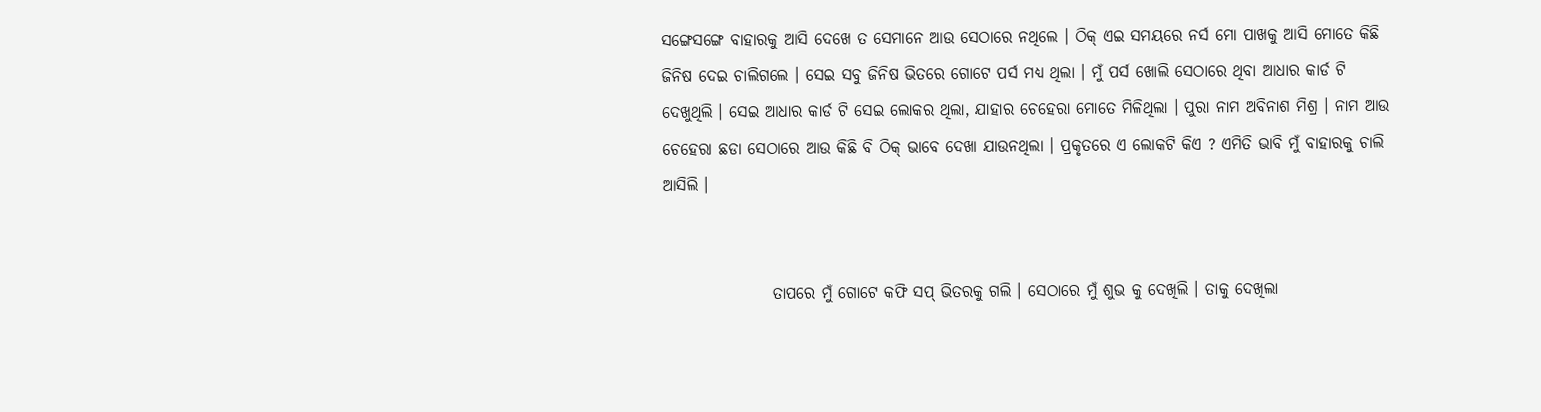ସଙ୍ଗେସଙ୍ଗେ ବାହାରକୁ ଆସି ଦେଖେ ତ ସେମାନେ ଆଉ ସେଠାରେ ନଥିଲେ । ଠିକ୍ ଏଇ ସମୟରେ ନର୍ସ ମୋ ପାଖକୁ ଆସି ମୋତେ କିଛି ଜିନିଷ ଦେଇ ଚାଲିଗଲେ । ସେଇ ସବୁ ଜିନିଷ ଭିତରେ ଗୋଟେ ପର୍ସ ମଧ୍ୟ ଥିଲା । ମୁଁ ପର୍ସ ଖୋଲି ସେଠାରେ ଥିବା ଆଧାର କାର୍ଡ ଟି ଦେଖୁଥିଲି । ସେଇ ଆଧାର କାର୍ଡ ଟି ସେଇ ଲୋକର ଥିଲା, ଯାହାର ଚେହେରା ମୋତେ ମିଳିଥିଲା । ପୁରା ନାମ ଅବିନାଶ ମିଶ୍ର । ନାମ ଆଉ ଚେହେରା ଛଡା ସେଠାରେ ଆଉ କିଛି ବି ଠିକ୍ ଭାବେ ଦେଖା ଯାଉନଥିଲା । ପ୍ରକୃତରେ ଏ ଲୋକଟି କିଏ ? ଏମିତି ଭାବି ମୁଁ ବାହାରକୁ ଚାଲି ଆସିଲି ।


                 ତାପରେ ମୁଁ ଗୋଟେ କଫି ସପ୍ ଭିତରକୁ ଗଲି । ସେଠାରେ ମୁଁ ଶୁଭ କୁ ଦେଖିଲି । ତାକୁ ଦେଖିଲା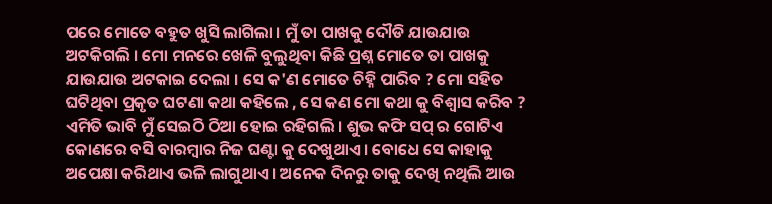ପରେ ମୋତେ ବହୁତ ଖୁସି ଲାଗିଲା । ମୁଁ ତା ପାଖକୁ ଦୌଡି ଯାଉଯାଉ ଅଟକିଗଲି । ମୋ ମନରେ ଖେଳି ବୁଲୁଥିବା କିଛି ପ୍ରଶ୍ନ ମୋତେ ତା ପାଖକୁ ଯାଉଯାଉ ଅଟକାଇ ଦେଲା । ସେ କ'ଣ ମୋତେ ଚିହ୍ନି ପାରିବ ? ମୋ ସହିତ ଘଟିଥିବା ପ୍ରକୃତ ଘଟଣା କଥା କହିଲେ , ସେ କଣ ମୋ କଥା କୁ ବିଶ୍ୱାସ କରିବ ? ଏମିତି ଭାବି ମୁଁ ସେଇଠି ଠିଆ ହୋଇ ରହିଗଲି । ଶୁଭ କଫି ସପ୍ ର ଗୋଟିଏ କୋଣରେ ବସି ବାରମ୍ବାର ନିଜ ଘଣ୍ଟା କୁ ଦେଖୁଥାଏ । ବୋଧେ ସେ କାହାକୁ ଅପେକ୍ଷା କରିଥାଏ ଭଳି ଲାଗୁଥାଏ । ଅନେକ ଦିନରୁ ତାକୁ ଦେଖି ନଥିଲି ଆଉ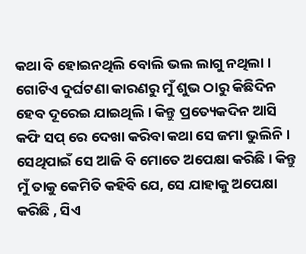କଥା ବି ହୋଇନଥିଲି ବୋଲି ଭଲ ଲାଗୁ ନଥିଲା । ଗୋଟିଏ ଦୁର୍ଘଟଣା କାରଣରୁ ମୁଁ ଶୁଭ ଠାରୁ କିଛିଦିନ ହେବ ଦୂରେଇ ଯାଇଥିଲି । କିନ୍ତୁ ପ୍ରତ୍ୟେକଦିନ ଆସି କଫି ସପ୍ ରେ ଦେଖା କରିବା କଥା ସେ ଜମା ଭୁଲିନି । ସେଥିପାଇଁ ସେ ଆଜି ବି ମୋତେ ଅପେକ୍ଷା କରିଛି । କିନ୍ତୁ ମୁଁ ତାକୁ କେମିତି କହିବି ଯେ, ସେ ଯାହାକୁ ଅପେକ୍ଷା କରିଛି , ସିଏ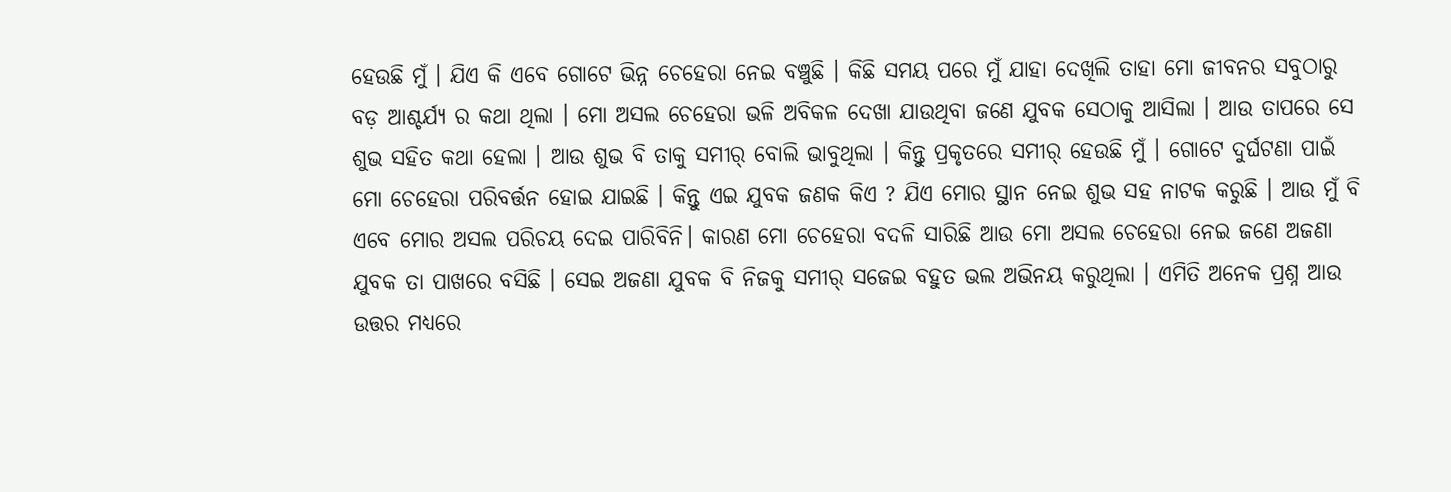ହେଉଛି ମୁଁ । ଯିଏ କି ଏବେ ଗୋଟେ ଭିନ୍ନ ଚେହେରା ନେଇ ବଞ୍ଚୁଛି । କିଛି ସମୟ ପରେ ମୁଁ ଯାହା ଦେଖିଲି ତାହା ମୋ ଜୀବନର ସବୁଠାରୁ ବଡ଼ ଆଶ୍ଚର୍ଯ୍ୟ ର କଥା ଥିଲା । ମୋ ଅସଲ ଚେହେରା ଭଳି ଅବିକଳ ଦେଖା ଯାଉଥିବା ଜଣେ ଯୁବକ ସେଠାକୁ ଆସିଲା । ଆଉ ତାପରେ ସେ ଶୁଭ ସହିତ କଥା ହେଲା । ଆଉ ଶୁଭ ବି ତାକୁ ସମୀର୍ ବୋଲି ଭାବୁଥିଲା । କିନ୍ତୁ ପ୍ରକୃତରେ ସମୀର୍ ହେଉଛି ମୁଁ । ଗୋଟେ ଦୁର୍ଘଟଣା ପାଇଁ ମୋ ଚେହେରା ପରିବର୍ତ୍ତନ ହୋଇ ଯାଇଛି । କିନ୍ତୁ ଏଇ ଯୁବକ ଜଣକ କିଏ ? ଯିଏ ମୋର ସ୍ଥାନ ନେଇ ଶୁଭ ସହ ନାଟକ କରୁଛି । ଆଉ ମୁଁ ବି ଏବେ ମୋର ଅସଲ ପରିଚୟ ଦେଇ ପାରିବିନି। କାରଣ ମୋ ଚେହେରା ବଦଳି ସାରିଛି ଆଉ ମୋ ଅସଲ ଚେହେରା ନେଇ ଜଣେ ଅଜଣା ଯୁବକ ତା ପାଖରେ ବସିଛି । ସେଇ ଅଜଣା ଯୁବକ ବି ନିଜକୁ ସମୀର୍ ସଜେଇ ବହୁତ ଭଲ ଅଭିନୟ କରୁଥିଲା । ଏମିତି ଅନେକ ପ୍ରଶ୍ନ ଆଉ ଉତ୍ତର ମଧ୍ୟରେ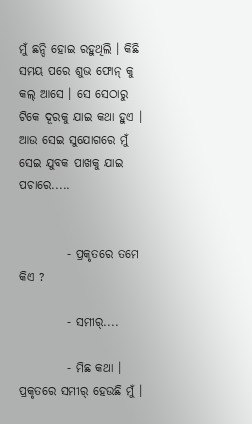ମୁଁ ଛନ୍ଦି ହୋଇ ରହୁଥିଲି । କିଛି ସମୟ ପରେ ଶୁଭ ଫୋନ୍ କୁ କଲ୍ ଆସେ । ସେ ସେଠାରୁ ଟିକେ ଦୂରକୁ ଯାଇ କଥା ହୁଏ । ଆଉ ସେଇ ସୁଯୋଗରେ ମୁଁ ସେଇ ଯୁବକ ପାଖକୁ ଯାଇ ପଚାରେ.....


          - ପ୍ରକୃତରେ ତମେ କିଏ ?

          - ସମୀର୍....

          - ମିଛ କଥା । ପ୍ରକୃତରେ ସମୀର୍ ହେଉଛି ମୁଁ ।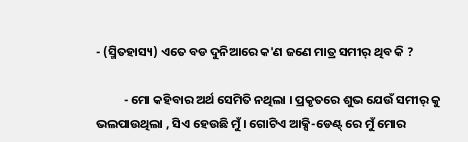- (ସ୍ମିତହାସ୍ୟ) ଏତେ ବଡ ଦୁନିଆରେ କ'ଣ ଜଣେ ମାତ୍ର ସମୀର୍ ଥିବ କି ?

          - ମୋ କହିବାର ଅର୍ଥ ସେମିତି ନଥିଲା । ପ୍ରକୃତରେ ଶୁଭ ଯେଉଁ ସମୀର୍ କୁ ଭଲପାଉଥିଲା , ସିଏ ହେଉଛି ମୁଁ । ଗୋଟିଏ ଆକ୍ସି-ଡେଣ୍ଟ୍ ରେ ମୁଁ ମୋର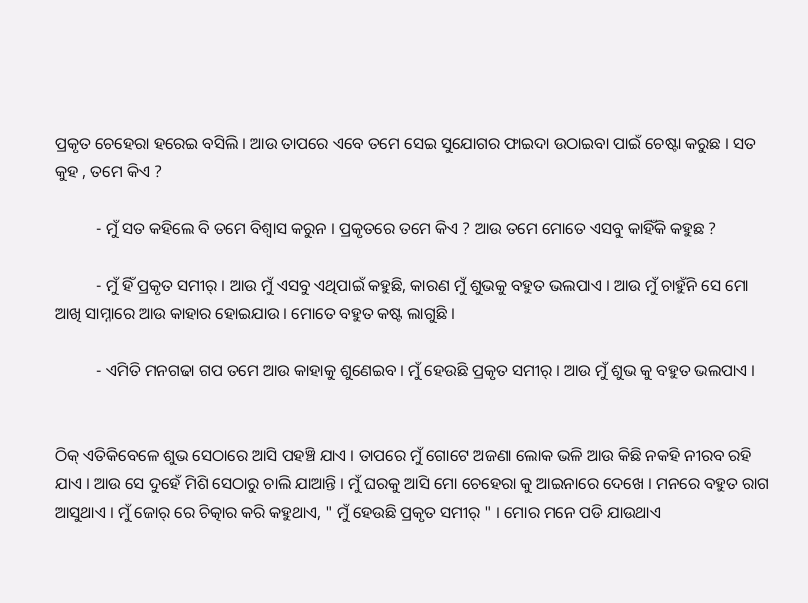ପ୍ରକୃତ ଚେହେରା ହରେଇ ବସିଲି । ଆଉ ତାପରେ ଏବେ ତମେ ସେଇ ସୁଯୋଗର ଫାଇଦା ଉଠାଇବା ପାଇଁ ଚେଷ୍ଟା କରୁଛ । ସତ କୁହ , ତମେ କିଏ ?

          - ମୁଁ ସତ କହିଲେ ବି ତମେ ବିଶ୍ୱାସ କରୁନ । ପ୍ରକୃତରେ ତମେ କିଏ ? ଆଉ ତମେ ମୋତେ ଏସବୁ କାହିଁକି କହୁଛ ?

          - ମୁଁ ହିଁ ପ୍ରକୃତ ସମୀର୍ । ଆଉ ମୁଁ ଏସବୁ ଏଥିପାଇଁ କହୁଛି, କାରଣ ମୁଁ ଶୁଭକୁ ବହୁତ ଭଲପାଏ । ଆଉ ମୁଁ ଚାହୁଁନି ସେ ମୋ ଆଖି ସାମ୍ନାରେ ଆଉ କାହାର ହୋଇଯାଉ । ମୋତେ ବହୁତ କଷ୍ଟ ଲାଗୁଛି ।

          - ଏମିତି ମନଗଢା ଗପ ତମେ ଆଉ କାହାକୁ ଶୁଣେଇବ । ମୁଁ ହେଉଛି ପ୍ରକୃତ ସମୀର୍ । ଆଉ ମୁଁ ଶୁଭ କୁ ବହୁତ ଭଲପାଏ ।


ଠିକ୍ ଏତିକିବେଳେ ଶୁଭ ସେଠାରେ ଆସି ପହଞ୍ଚି ଯାଏ । ତାପରେ ମୁଁ ଗୋଟେ ଅଜଣା ଲୋକ ଭଳି ଆଉ କିଛି ନକହି ନୀରବ ରହି ଯାଏ । ଆଉ ସେ ଦୁହେଁ ମିଶି ସେଠାରୁ ଚାଲି ଯାଆନ୍ତି । ମୁଁ ଘରକୁ ଆସି ମୋ ଚେହେରା କୁ ଆଇନାରେ ଦେଖେ । ମନରେ ବହୁତ ରାଗ ଆସୁଥାଏ । ମୁଁ ଜୋର୍ ରେ ଚିତ୍କାର କରି କହୁଥାଏ, " ମୁଁ ହେଉଛି ପ୍ରକୃତ ସମୀର୍ " । ମୋର ମନେ ପଡି ଯାଉଥାଏ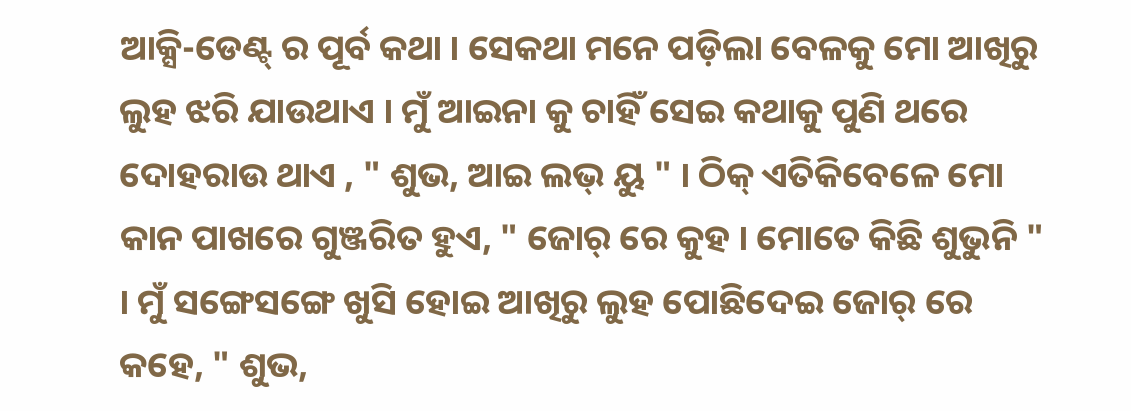ଆକ୍ସି-ଡେଣ୍ଟ୍ ର ପୂର୍ବ କଥା । ସେକଥା ମନେ ପଡ଼ିଲା ବେଳକୁ ମୋ ଆଖିରୁ ଲୁହ ଝରି ଯାଉଥାଏ । ମୁଁ ଆଇନା କୁ ଚାହିଁ ସେଇ କଥାକୁ ପୁଣି ଥରେ ଦୋହରାଉ ଥାଏ , " ଶୁଭ, ଆଇ ଲଭ୍ ୟୁ " । ଠିକ୍ ଏତିକିବେଳେ ମୋ କାନ ପାଖରେ ଗୁଞ୍ଜରିତ ହୁଏ, " ଜୋର୍ ରେ କୁହ । ମୋତେ କିଛି ଶୁଭୁନି " । ମୁଁ ସଙ୍ଗେସଙ୍ଗେ ଖୁସି ହୋଇ ଆଖିରୁ ଲୁହ ପୋଛିଦେଇ ଜୋର୍ ରେ କହେ, " ଶୁଭ,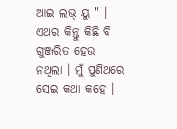ଆଇ ଲଭ୍ ୟୁ " । ଏଥର କିନ୍ତୁ କିଛି ବି ଗୁଞ୍ଜରିତ ହେଉ ନଥିଲା । ମୁଁ ପୁଣିଥରେ ସେଇ କଥା କହେ ।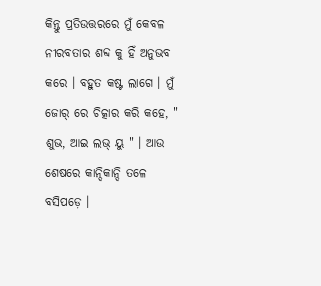କିନ୍ତୁ ପ୍ରତିଉତ୍ତରରେ ମୁଁ କେବଳ ନୀରବତାର ଶବ୍ଦ କୁ ହିଁ ଅନୁଭବ କରେ । ବହୁତ କଷ୍ଟ ଲାଗେ । ମୁଁ ଜୋର୍ ରେ ଚିତ୍କାର କରି କହେ, " ଶୁଭ, ଆଇ ଲଭ୍ ୟୁ " । ଆଉ ଶେଷରେ କାନ୍ଦିକାନ୍ଦି ତଳେ ବସିପଡ଼େ ।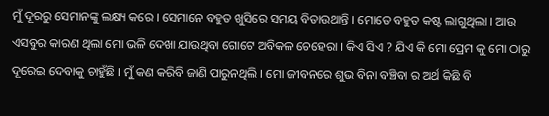ମୁଁ ଦୂରରୁ ସେମାନଙ୍କୁ ଲକ୍ଷ୍ୟ କରେ । ସେମାନେ ବହୁତ ଖୁସିରେ ସମୟ ବିତାଉଥାନ୍ତି । ମୋତେ ବହୁତ କଷ୍ଟ ଲାଗୁଥିଲା । ଆଉ ଏସବୁର କାରଣ ଥିଲା ମୋ ଭଳି ଦେଖା ଯାଉଥିବା ଗୋଟେ ଅବିକଳ ଚେହେରା । କିଏ ସିଏ ? ଯିଏ କି ମୋ ପ୍ରେମ କୁ ମୋ ଠାରୁ ଦୂରେଇ ଦେବାକୁ ଚାହୁଁଛି । ମୁଁ କଣ କରିବି ଜାଣି ପାରୁନଥିଲି । ମୋ ଜୀବନରେ ଶୁଭ ବିନା ବଞ୍ଚିବା ର ଅର୍ଥ କିଛି ବି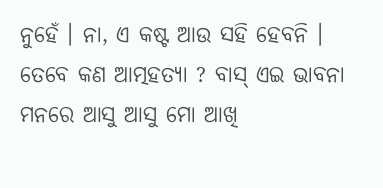ନୁହେଁ । ନା, ଏ କଷ୍ଟ ଆଉ ସହି ହେବନି । ତେବେ କଣ ଆତ୍ମହତ୍ୟା ? ବାସ୍ ଏଇ ଭାବନା ମନରେ ଆସୁ ଆସୁ ମୋ ଆଖି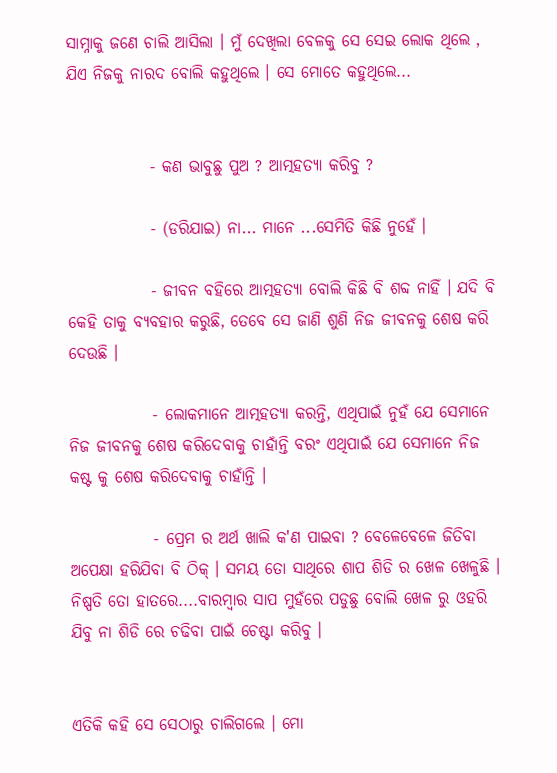ସାମ୍ନାକୁ ଜଣେ ଚାଲି ଆସିଲା । ମୁଁ ଦେଖିଲା ବେଳକୁ ସେ ସେଇ ଲୋକ ଥିଲେ , ଯିଏ ନିଜକୁ ନାରଦ ବୋଲି କହୁଥିଲେ । ସେ ମୋତେ କହୁଥିଲେ...


             - କଣ ଭାବୁଛୁ ପୁଅ ? ଆତ୍ମହତ୍ୟା କରିବୁ ?

             - (ଡରିଯାଇ) ନା... ମାନେ ...ସେମିତି କିଛି ନୁହେଁ ।

             - ଜୀବନ ବହିରେ ଆତ୍ମହତ୍ୟା ବୋଲି କିଛି ବି ଶବ୍ଦ ନାହିଁ । ଯଦି ବି କେହି ତାକୁ ବ୍ୟବହାର କରୁଛି, ତେବେ ସେ ଜାଣି ଶୁଣି ନିଜ ଜୀବନକୁ ଶେଷ କରି ଦେଉଛି ।

             - ଲୋକମାନେ ଆତ୍ମହତ୍ୟା କରନ୍ତି, ଏଥିପାଇଁ ନୁହଁ ଯେ ସେମାନେ ନିଜ ଜୀବନକୁ ଶେଷ କରିଦେବାକୁ ଚାହାଁନ୍ତି ବରଂ ଏଥିପାଇଁ ଯେ ସେମାନେ ନିଜ କଷ୍ଟ କୁ ଶେଷ କରିଦେବାକୁ ଚାହାଁନ୍ତି ।

             - ପ୍ରେମ ର ଅର୍ଥ ଖାଲି କ'ଣ ପାଇବା ? ବେଳେବେଳେ ଜିତିବା ଅପେକ୍ଷା ହରିଯିବା ବି ଠିକ୍ । ସମୟ ତୋ ସାଥିରେ ଶାପ ଶିଡି ର ଖେଳ ଖେଳୁଛି । ନିଷ୍ପତି ତୋ ହାତରେ....ବାରମ୍ବାର ସାପ ମୁହଁରେ ପଡୁଛୁ ବୋଲି ଖେଳ ରୁ ଓହରି ଯିବୁ ନା ଶିଡି ରେ ଚଢିବା ପାଇଁ ଚେଷ୍ଟା କରିବୁ ।


ଏତିକି କହି ସେ ସେଠାରୁ ଚାଲିଗଲେ । ମୋ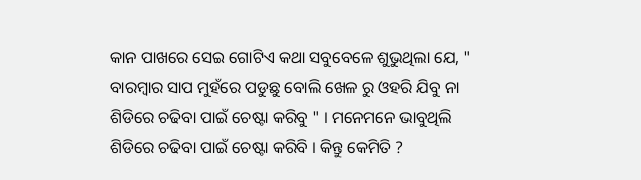କାନ ପାଖରେ ସେଇ ଗୋଟିଏ କଥା ସବୁବେଳେ ଶୁଭୁଥିଲା ଯେ, " ବାରମ୍ବାର ସାପ ମୁହଁରେ ପଡୁଛୁ ବୋଲି ଖେଳ ରୁ ଓହରି ଯିବୁ ନା ଶିଡିରେ ଚଢିବା ପାଇଁ ଚେଷ୍ଟା କରିବୁ " । ମନେମନେ ଭାବୁଥିଲି ଶିଡିରେ ଚଢିବା ପାଇଁ ଚେଷ୍ଟା କରିବି । କିନ୍ତୁ କେମିତି ?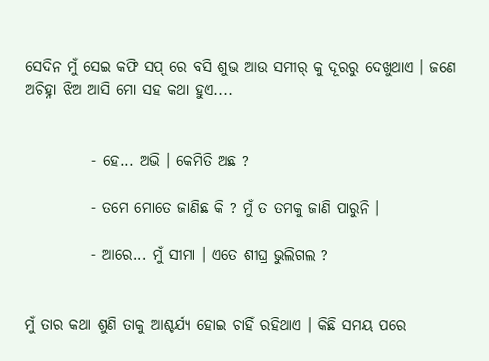ସେଦିନ ମୁଁ ସେଇ କଫି ସପ୍ ରେ ବସି ଶୁଭ ଆଉ ସମୀର୍ କୁ ଦୂରରୁ ଦେଖୁଥାଏ । ଜଣେ ଅଚିହ୍ନା ଝିଅ ଆସି ମୋ ସହ କଥା ହୁଏ....


           - ହେ... ଅଭି । କେମିତି ଅଛ ?

           - ତମେ ମୋତେ ଜାଣିଛ କି ? ମୁଁ ତ ତମକୁ ଜାଣି ପାରୁନି ।

           - ଆରେ... ମୁଁ ସୀମା । ଏତେ ଶୀଘ୍ର ଭୁଲିଗଲ ?


ମୁଁ ତାର କଥା ଶୁଣି ତାକୁ ଆଶ୍ଚର୍ଯ୍ୟ ହୋଇ ଚାହିଁ ରହିଥାଏ । କିଛି ସମୟ ପରେ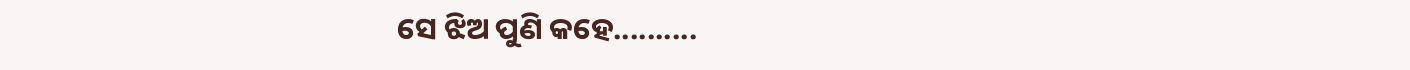ସେ ଝିଅ ପୁଣି କହେ..........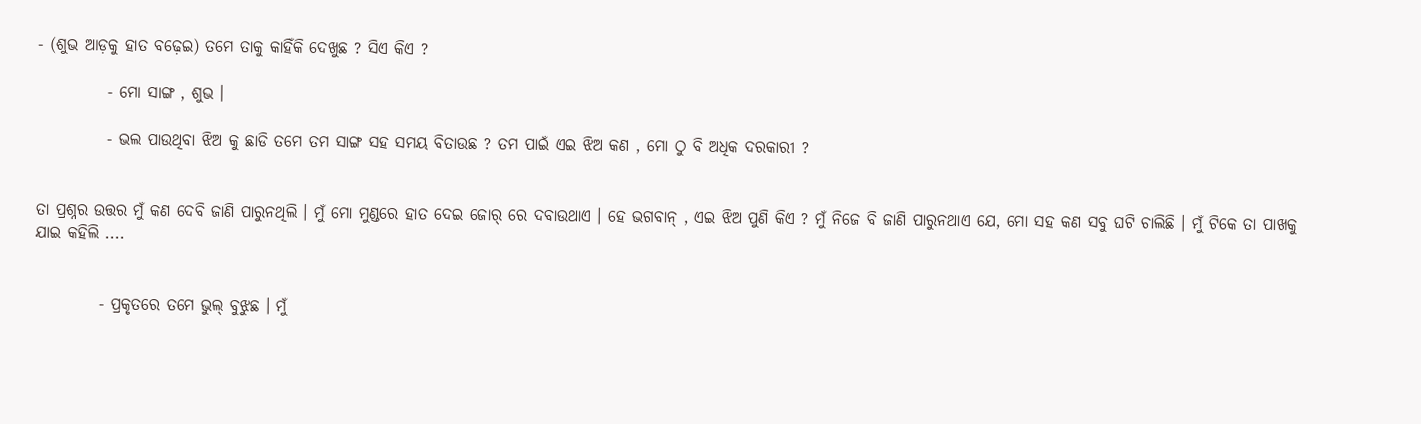- (ଶୁଭ ଆଡ଼କୁ ହାତ ବଢ଼େଇ) ତମେ ତାକୁ କାହିଁକି ଦେଖୁଛ ? ସିଏ କିଏ ?

           - ମୋ ସାଙ୍ଗ , ଶୁଭ ।

           - ଭଲ ପାଉଥିବା ଝିଅ କୁ ଛାଡି ତମେ ତମ ସାଙ୍ଗ ସହ ସମୟ ବିତାଉଛ ? ତମ ପାଇଁ ଏଇ ଝିଅ କଣ , ମୋ ଠୁ ବି ଅଧିକ ଦରକାରୀ ?


ତା ପ୍ରଶ୍ନର ଉତ୍ତର ମୁଁ କଣ ଦେବି ଜାଣି ପାରୁନଥିଲି । ମୁଁ ମୋ ମୁଣ୍ଡରେ ହାତ ଦେଇ ଜୋର୍ ରେ ଦବାଉଥାଏ । ହେ ଭଗବାନ୍ , ଏଇ ଝିଅ ପୁଣି କିଏ ? ମୁଁ ନିଜେ ବି ଜାଣି ପାରୁନଥାଏ ଯେ, ମୋ ସହ କଣ ସବୁ ଘଟି ଚାଲିଛି । ମୁଁ ଟିକେ ତା ପାଖକୁ ଯାଇ କହିଲି ....


          - ପ୍ରକୃତରେ ତମେ ଭୁଲ୍ ବୁଝୁଛ । ମୁଁ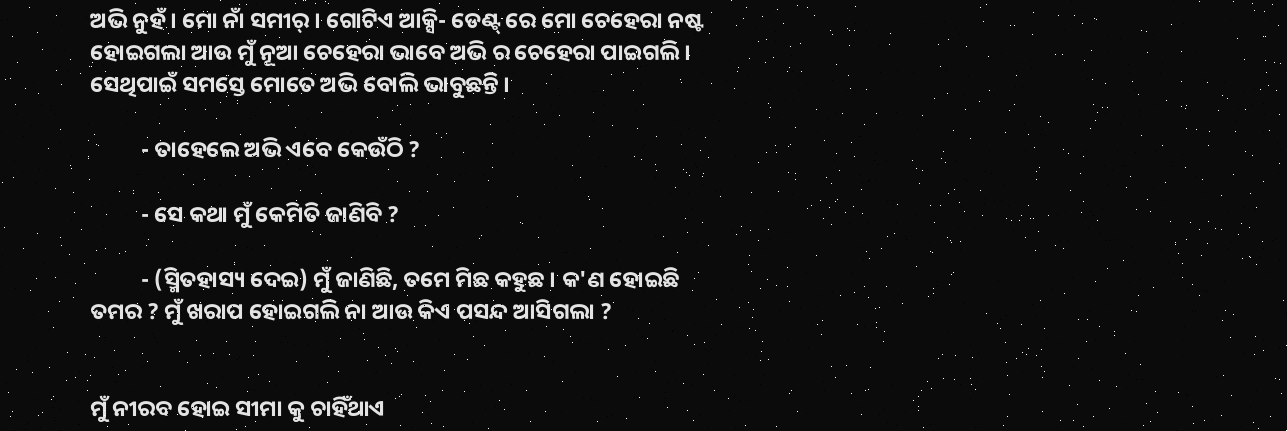ଅଭି ନୁହଁ । ମୋ ନାଁ ସମୀର୍ । ଗୋଟିଏ ଆକ୍ସି- ଡେଣ୍ଟ୍ ରେ ମୋ ଚେହେରା ନଷ୍ଟ ହୋଇଗଲା ଆଉ ମୁଁ ନୂଆ ଚେହେରା ଭାବେ ଅଭି ର ଚେହେରା ପାଇଗଲି । ସେଥିପାଇଁ ସମସ୍ତେ ମୋତେ ଅଭି ବୋଲି ଭାବୁଛନ୍ତି ।

          - ତାହେଲେ ଅଭି ଏବେ କେଉଁଠି ?

          - ସେ କଥା ମୁଁ କେମିତି ଜାଣିବି ?

          - (ସ୍ମିତହାସ୍ୟ ଦେଇ) ମୁଁ ଜାଣିଛି, ତମେ ମିଛ କହୁଛ । କ'ଣ ହୋଇଛି ତମର ? ମୁଁ ଖରାପ ହୋଇଗଲି ନା ଆଉ କିଏ ପସନ୍ଦ ଆସିଗଲା ?


ମୁଁ ନୀରବ ହୋଇ ସୀମା କୁ ଚାହିଁଥାଏ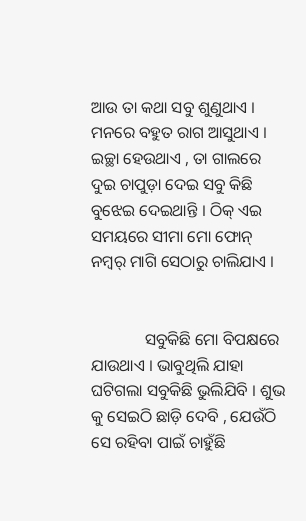ଆଉ ତା କଥା ସବୁ ଶୁଣୁଥାଏ । ମନରେ ବହୁତ ରାଗ ଆସୁଥାଏ । ଇଚ୍ଛା ହେଉଥାଏ , ତା ଗାଲରେ ଦୁଇ ଚାପୁଡ଼ା ଦେଇ ସବୁ କିଛି ବୁଝେଇ ଦେଇଥାନ୍ତି । ଠିକ୍ ଏଇ ସମୟରେ ସୀମା ମୋ ଫୋନ୍ ନମ୍ବର୍ ମାଗି ସେଠାରୁ ଚାଲିଯାଏ ।


             ସବୁକିଛି ମୋ ବିପକ୍ଷରେ ଯାଉଥାଏ । ଭାବୁଥିଲି ଯାହା ଘଟିଗଲା ସବୁକିଛି ଭୁଲିଯିବି । ଶୁଭ କୁ ସେଇଠି ଛାଡ଼ି ଦେବି , ଯେଉଁଠି ସେ ରହିବା ପାଇଁ ଚାହୁଁଛି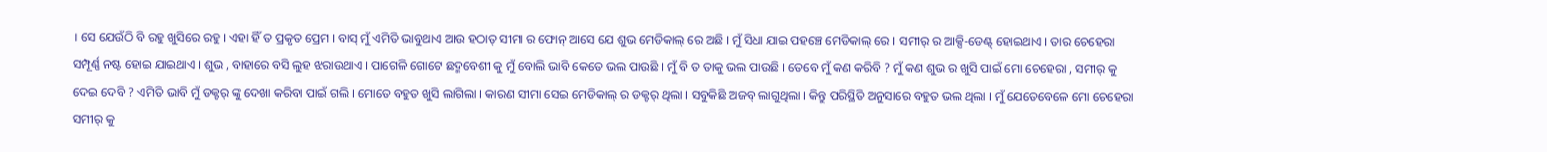। ସେ ଯେଉଁଠି ବି ରହୁ ଖୁସିରେ ରହୁ । ଏହା ହିଁ ତ ପ୍ରକୃତ ପ୍ରେମ । ବାସ୍ ମୁଁ ଏମିତି ଭାବୁଥାଏ ଆଉ ହଠାତ୍ ସୀମା ର ଫୋନ୍ ଆସେ ଯେ ଶୁଭ ମେଡିକାଲ୍ ରେ ଅଛି । ମୁଁ ସିଧା ଯାଇ ପହଞ୍ଚେ ମେଡିକାଲ୍ ରେ । ସମୀର୍ ର ଆକ୍ସି-ଡେଣ୍ଟ୍ ହୋଇଥାଏ । ତାର ଚେହେରା ସମ୍ପୂର୍ଣ୍ଣ ନଷ୍ଟ ହୋଇ ଯାଇଥାଏ । ଶୁଭ , ବାହାରେ ବସି ଲୁହ ଝରାଉଥାଏ । ପାଗେଳି ଗୋଟେ ଛଦ୍ମବେଶୀ କୁ ମୁଁ ବୋଲି ଭାବି କେତେ ଭଲ ପାଉଛି । ମୁଁ ବି ତ ତାକୁ ଭଲ ପାଉଛି । ତେବେ ମୁଁ କଣ କରିବି ? ମୁଁ କଣ ଶୁଭ ର ଖୁସି ପାଇଁ ମୋ ଚେହେରା , ସମୀର୍ କୁ ଦେଇ ଦେବି ? ଏମିତି ଭାବି ମୁଁ ଡକ୍ଟର୍ ଙ୍କୁ ଦେଖା କରିବା ପାଇଁ ଗଲି । ମୋତେ ବହୁତ ଖୁସି ଲାଗିଲା । କାରଣ ସୀମା ସେଇ ମେଡିକାଲ୍ ର ଡକ୍ଟର୍ ଥିଲା । ସବୁକିଛି ଅଜବ୍ ଲାଗୁଥିଲା । କିନ୍ତୁ ପରିସ୍ଥିତି ଅନୁସାରେ ବହୁତ ଭଲ ଥିଲା । ମୁଁ ଯେତେବେଳେ ମୋ ଚେହେରା ସମୀର୍ କୁ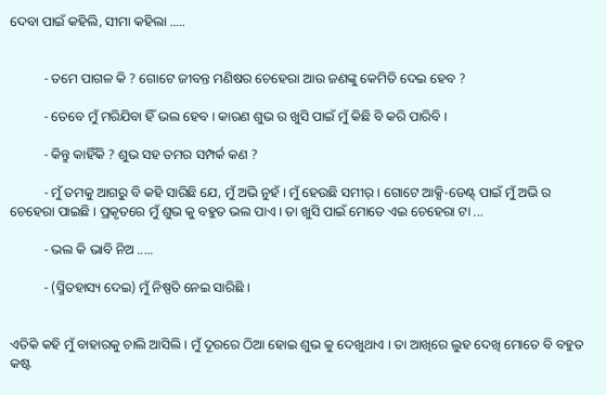ଦେବା ପାଇଁ କହିଲି, ସୀମା କହିଲା .....


          - ତମେ ପାଗଳ କି ? ଗୋଟେ ଜୀବନ୍ତ ମଣିଷର ଚେହେରା ଆଉ ଜଣଙ୍କୁ କେମିତି ଦେଇ ହେବ ?

          - ତେବେ ମୁଁ ମରିଯିବା ହିଁ ଭଲ ହେବ । କାରଣ ଶୁଭ ର ଖୁସି ପାଇଁ ମୁଁ କିଛି ବି କରି ପାରିବି ।

          - କିନ୍ତୁ କାହିଁକି ? ଶୁଭ ସହ ତମର ସମ୍ପର୍କ କଣ ?

          - ମୁଁ ତମକୁ ଆଗରୁ ବି କହି ସାରିଛି ଯେ, ମୁଁ ଅଭି ନୁହଁ । ମୁଁ ହେଉଛି ସମୀର୍ । ଗୋଟେ ଆକ୍ସି-ଡେଣ୍ଟ୍ ପାଇଁ ମୁଁ ଅଭି ର ଚେହେରା ପାଇଛି । ପ୍ରକୃତରେ ମୁଁ ଶୁଭ କୁ ବହୁତ ଭଲ ପାଏ । ତା ଖୁସି ପାଇଁ ମୋତେ ଏଇ ଚେହେରା ଟା ...

          - ଭଲ କି ଭାବି ନିଅ .....

          - (ସ୍ମିତହାସ୍ୟ ଦେଇ) ମୁଁ ନିଷ୍ପତି ନେଇ ସାରିଛି ।


ଏତିକି କହି ମୁଁ ବାହାରକୁ ଚାଲି ଆସିଲି । ମୁଁ ଦୂରରେ ଠିଆ ହୋଇ ଶୁଭ କୁ ଦେଖୁଥାଏ । ତା ଆଖିରେ ଲୁହ ଦେଖି ମୋତେ ବି ବହୁତ କଷ୍ଟ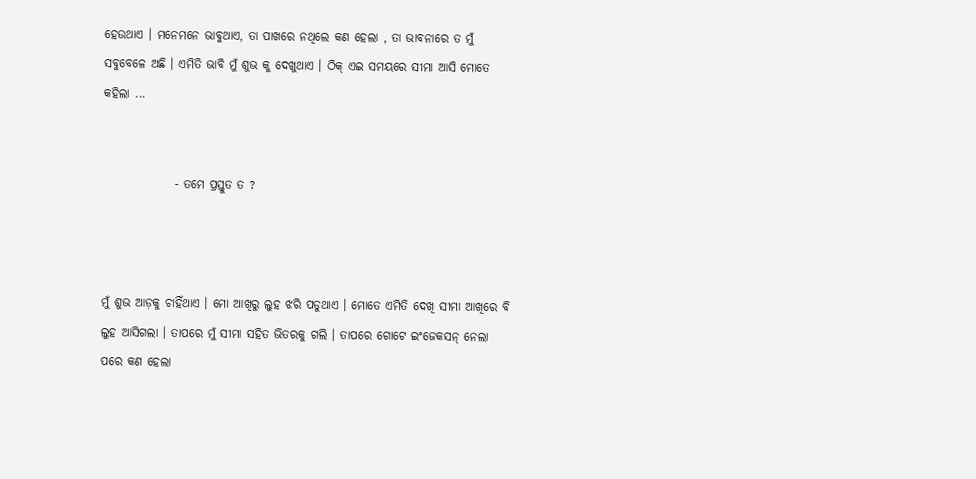ହେଉଥାଏ । ମନେମନେ ଭାବୁଥାଏ, ତା ପାଖରେ ନଥିଲେ କଣ ହେଲା , ତା ଭାବନାରେ ତ ମୁଁ ସବୁବେଳେ ଅଛି । ଏମିତି ଭାବି ମୁଁ ଶୁଭ କୁ ଦେଖୁଥାଏ । ଠିକ୍ ଏଇ ସମୟରେ ସୀମା ଆସି ମୋତେ କହିଲା ...


               - ତମେ ପ୍ରସ୍ତୁତ ତ ?



ମୁଁ ଶୁଭ ଆଡ଼କୁ ଚାହିଁଥାଏ । ମୋ ଆଖିରୁ ଲୁହ ଝରି ପଡୁଥାଏ । ମୋତେ ଏମିତି ଦେଖି ସୀମା ଆଖିରେ ବି ଲୁହ ଆସିଗଲା । ତାପରେ ମୁଁ ସୀମା ସହିତ ଭିତରକୁ ଗଲି । ତାପରେ ଗୋଟେ ଇଂଜେକସନ୍ ନେଲା ପରେ କଣ ହେଲା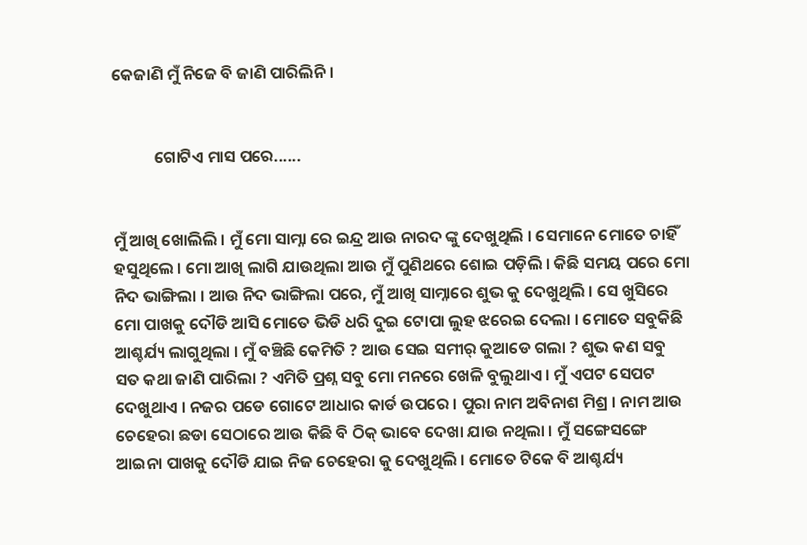କେଜାଣି ମୁଁ ନିଜେ ବି ଜାଣି ପାରିଲିନି ।


           ଗୋଟିଏ ମାସ ପରେ......


ମୁଁ ଆଖି ଖୋଲିଲି । ମୁଁ ମୋ ସାମ୍ନା ରେ ଇନ୍ଦ୍ର ଆଉ ନାରଦ ଙ୍କୁ ଦେଖୁଥିଲି । ସେମାନେ ମୋତେ ଚାହିଁ ହସୁଥିଲେ । ମୋ ଆଖି ଲାଗି ଯାଉଥିଲା ଆଉ ମୁଁ ପୁଣିଥରେ ଶୋଇ ପଡ଼ିଲି । କିଛି ସମୟ ପରେ ମୋ ନିଦ ଭାଙ୍ଗିଲା । ଆଉ ନିଦ ଭାଙ୍ଗିଲା ପରେ, ମୁଁ ଆଖି ସାମ୍ନାରେ ଶୁଭ କୁ ଦେଖୁଥିଲି । ସେ ଖୁସିରେ ମୋ ପାଖକୁ ଦୌଡି ଆସି ମୋତେ ଭିଡି ଧରି ଦୁଇ ଟୋପା ଲୁହ ଝରେଇ ଦେଲା । ମୋତେ ସବୁକିଛି ଆଶ୍ଚର୍ଯ୍ୟ ଲାଗୁଥିଲା । ମୁଁ ବଞ୍ଚିଛି କେମିତି ? ଆଉ ସେଇ ସମୀର୍ କୁଆଡେ ଗଲା ? ଶୁଭ କଣ ସବୁ ସତ କଥା ଜାଣି ପାରିଲା ? ଏମିତି ପ୍ରଶ୍ନ ସବୁ ମୋ ମନରେ ଖେଳି ବୁଲୁଥାଏ । ମୁଁ ଏପଟ ସେପଟ ଦେଖୁଥାଏ । ନଜର ପଡେ ଗୋଟେ ଆଧାର କାର୍ଡ ଉପରେ । ପୁରା ନାମ ଅବିନାଶ ମିଶ୍ର । ନାମ ଆଉ ଚେହେରା ଛଡା ସେଠାରେ ଆଉ କିଛି ବି ଠିକ୍ ଭାବେ ଦେଖା ଯାଉ ନଥିଲା । ମୁଁ ସଙ୍ଗେସଙ୍ଗେ ଆଇନା ପାଖକୁ ଦୌଡି ଯାଇ ନିଜ ଚେହେରା କୁ ଦେଖୁଥିଲି । ମୋତେ ଟିକେ ବି ଆଶ୍ଚର୍ଯ୍ୟ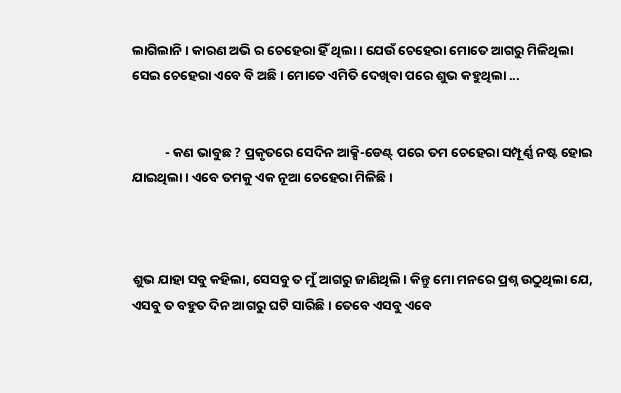ଲାଗିଲାନି । କାରଣ ଅଭି ର ଚେହେରା ହିଁ ଥିଲା । ଯେଉଁ ଚେହେରା ମୋତେ ଆଗରୁ ମିଳିଥିଲା ସେଇ ଚେହେରା ଏବେ ବି ଅଛି । ମୋତେ ଏମିତି ଦେଖିବା ପରେ ଶୁଭ କହୁଥିଲା ...


           - କଣ ଭାବୁଛ ? ପ୍ରକୃତରେ ସେଦିନ ଆକ୍ସି-ଡେଣ୍ଟ୍ ପରେ ତମ ଚେହେରା ସମ୍ପୂର୍ଣ୍ଣ ନଷ୍ଟ ହୋଇ ଯାଇଥିଲା । ଏବେ ତମକୁ ଏକ ନୂଆ ଚେହେରା ମିଳିଛି ।



ଶୁଭ ଯାହା ସବୁ କହିଲା, ସେସବୁ ତ ମୁଁ ଆଗରୁ ଜାଣିଥିଲି । କିନ୍ତୁ ମୋ ମନରେ ପ୍ରଶ୍ନ ଉଠୁଥିଲା ଯେ, ଏସବୁ ତ ବହୁତ ଦିନ ଆଗରୁ ଘଟି ସାରିଛି । ତେବେ ଏସବୁ ଏବେ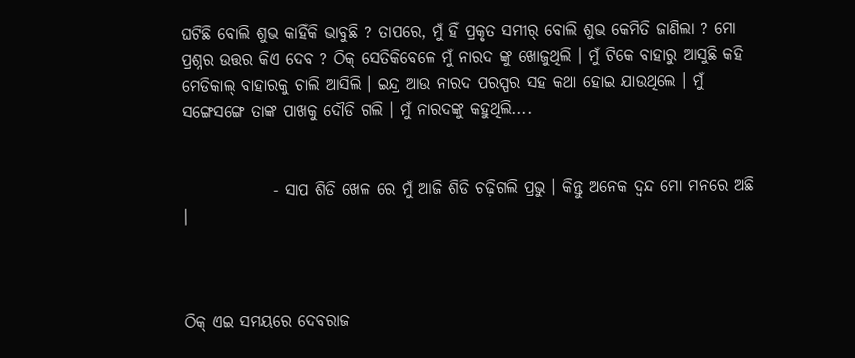ଘଟିଛି ବୋଲି ଶୁଭ କାହିଁକି ଭାବୁଛି ? ତାପରେ, ମୁଁ ହିଁ ପ୍ରକୃତ ସମୀର୍ ବୋଲି ଶୁଭ କେମିତି ଜାଣିଲା ? ମୋ ପ୍ରଶ୍ନର ଉତ୍ତର କିଏ ଦେବ ? ଠିକ୍ ସେତିକିବେଳେ ମୁଁ ନାରଦ ଙ୍କୁ ଖୋଜୁଥିଲି । ମୁଁ ଟିକେ ବାହାରୁ ଆସୁଛି କହି ମେଡିକାଲ୍ ବାହାରକୁ ଚାଲି ଆସିଲି । ଇନ୍ଦ୍ର ଆଉ ନାରଦ ପରସ୍ପର ସହ କଥା ହୋଇ ଯାଉଥିଲେ । ମୁଁ ସଙ୍ଗେସଙ୍ଗେ ତାଙ୍କ ପାଖକୁ ଦୌଡି ଗଲି । ମୁଁ ନାରଦଙ୍କୁ କହୁଥିଲି....


              - ସାପ ଶିଡି ଖେଳ ରେ ମୁଁ ଆଜି ଶିଡି ଚଢ଼ିଗଲି ପ୍ରଭୁ । କିନ୍ତୁ ଅନେକ ଦ୍ଵନ୍ଦ ମୋ ମନରେ ଅଛି ।



ଠିକ୍ ଏଇ ସମୟରେ ଦେବରାଜ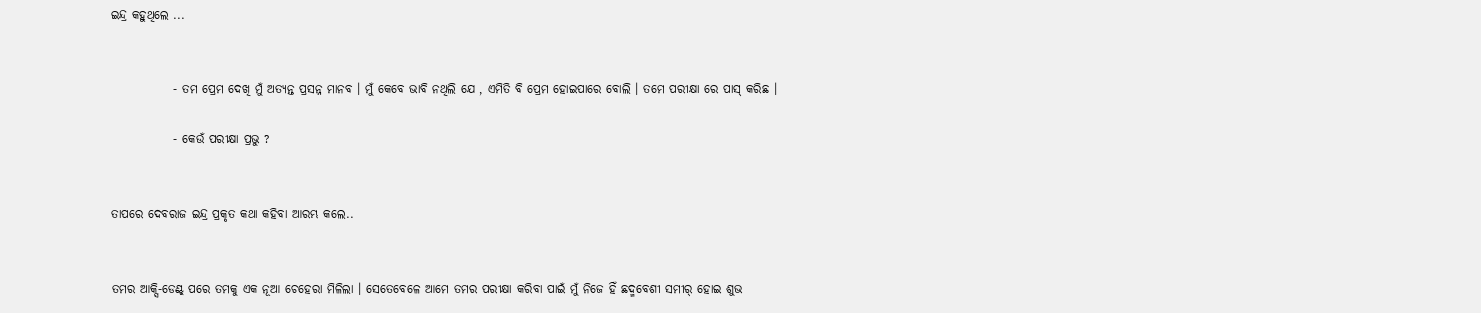ଇନ୍ଦ୍ର କହୁଥିଲେ ...


             - ତମ ପ୍ରେମ ଦେଖି ମୁଁ ଅତ୍ୟନ୍ତ ପ୍ରସନ୍ନ ମାନବ । ମୁଁ କେବେ ଭାବି ନଥିଲି ଯେ , ଏମିତି ବି ପ୍ରେମ ହୋଇପାରେ ବୋଲି । ତମେ ପରୀକ୍ଷା ରେ ପାସ୍ କରିଛ ।

             - କେଉଁ ପରୀକ୍ଷା ପ୍ରଭୁ ?


ତାପରେ ଦେବରାଜ ଇନ୍ଦ୍ର ପ୍ରକୃତ କଥା କହିବା ଆରମ୍ଭ କଲେ..


ତମର ଆକ୍ସି-ଡେଣ୍ଟ୍ ପରେ ତମକୁ ଏକ ନୂଆ ଚେହେରା ମିଳିଲା । ସେତେବେଳେ ଆମେ ତମର ପରୀକ୍ଷା କରିବା ପାଇଁ ମୁଁ ନିଜେ ହିଁ ଛଦ୍ମବେଶୀ ସମୀର୍ ହୋଇ ଶୁଭ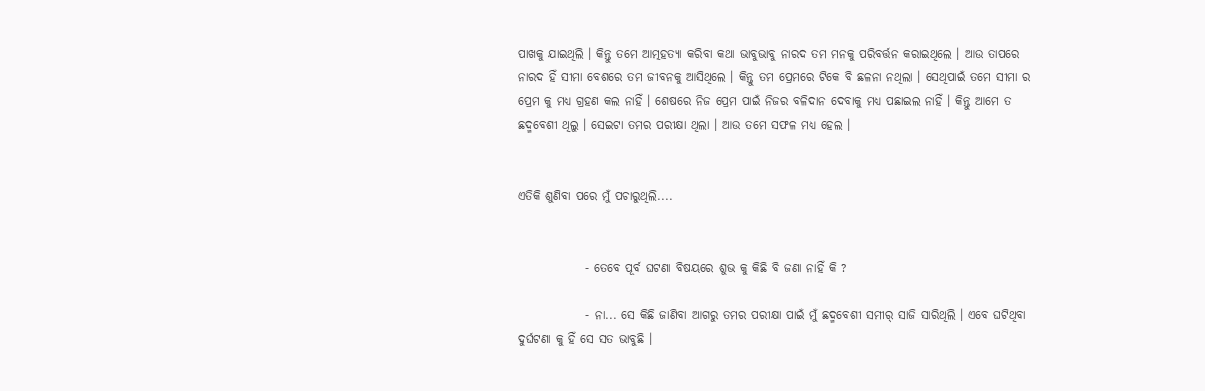ପାଖକୁ ଯାଇଥିଲି । କିନ୍ତୁ ତମେ ଆତ୍ମହତ୍ୟା କରିବା କଥା ଭାବୁଭାବୁ ନାରଦ ତମ ମନକୁ ପରିବର୍ତ୍ତନ କରାଇଥିଲେ । ଆଉ ତାପରେ ନାରଦ ହିଁ ସୀମା ବେଶରେ ତମ ଜୀବନକୁ ଆସିଥିଲେ । କିନ୍ତୁ ତମ ପ୍ରେମରେ ଟିକେ ବି ଛଳନା ନଥିଲା । ସେଥିପାଇଁ ତମେ ସୀମା ର ପ୍ରେମ କୁ ମଧ୍ୟ ଗ୍ରହଣ କଲ ନାହିଁ । ଶେଷରେ ନିଜ ପ୍ରେମ ପାଇଁ ନିଜର ବଳିଦାନ ଦେବାକୁ ମଧ୍ୟ ପଛାଇଲ ନାହିଁ । କିନ୍ତୁ ଆମେ ତ ଛଦ୍ମବେଶୀ ଥିଲୁ । ସେଇଟା ତମର ପରୀକ୍ଷା ଥିଲା । ଆଉ ତମେ ସଫଳ ମଧ୍ୟ ହେଲ ।


ଏତିକି ଶୁଣିବା ପରେ ମୁଁ ପଚାରୁଥିଲି....


              - ତେବେ ପୂର୍ବ ଘଟଣା ବିଷୟରେ ଶୁଭ କୁ କିଛି ବି ଜଣା ନାହିଁ କି ?

              - ନା... ସେ କିଛି ଜାଣିବା ଆଗରୁ ତମର ପରୀକ୍ଷା ପାଇଁ ମୁଁ ଛଦ୍ମବେଶୀ ସମୀର୍ ସାଜି ସାରିଥିଲି । ଏବେ ଘଟିଥିବା ଦୁର୍ଘଟଣା କୁ ହିଁ ସେ ସତ ଭାବୁଛି ।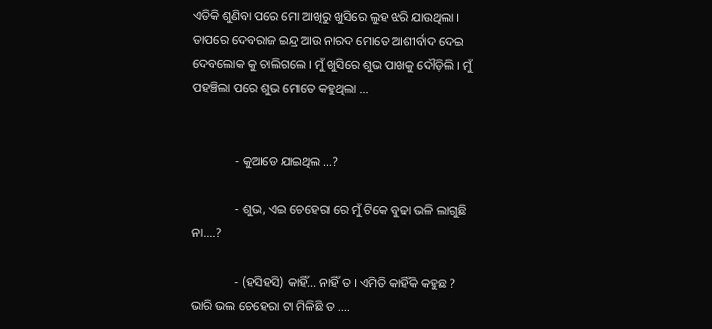ଏତିକି ଶୁଣିବା ପରେ ମୋ ଆଖିରୁ ଖୁସିରେ ଲୁହ ଝରି ଯାଉଥିଲା । ତାପରେ ଦେବରାଜ ଇନ୍ଦ୍ର ଆଉ ନାରଦ ମୋତେ ଆଶୀର୍ବାଦ ଦେଇ ଦେବଲୋକ କୁ ଚାଲିଗଲେ । ମୁଁ ଖୁସିରେ ଶୁଭ ପାଖକୁ ଦୌଡ଼ିଲି । ମୁଁ ପହଞ୍ଚିଲା ପରେ ଶୁଭ ମୋତେ କହୁଥିଲା ...


              - କୁଆଡେ ଯାଇଥିଲ ...?

              - ଶୁଭ, ଏଇ ଚେହେରା ରେ ମୁଁ ଟିକେ ବୁଢା ଭଳି ଲାଗୁଛି ନା....?

              - (ହସିହସି) କାହିଁ... ନାହିଁ ତ । ଏମିତି କାହିଁକି କହୁଛ ? ଭାରି ଭଲ ଚେହେରା ଟା ମିଳିଛି ତ ....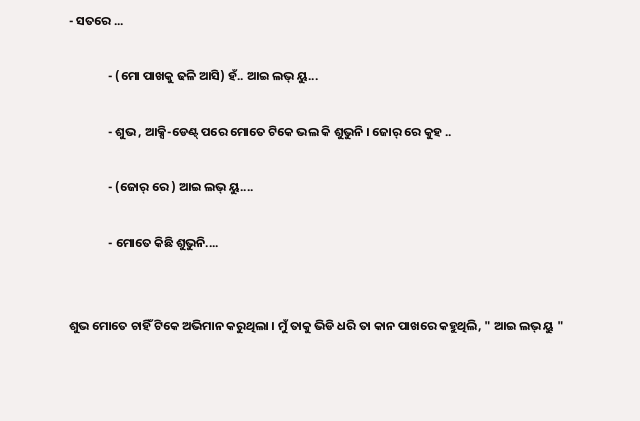- ସତରେ ...

              - (ମୋ ପାଖକୁ ଢଳି ଆସି) ହଁ.. ଆଇ ଲଭ୍ ୟୁ...

              - ଶୁଭ , ଆକ୍ସି-ଡେଣ୍ଟ୍ ପରେ ମୋତେ ଟିକେ ଭଲ କି ଶୁଭୁନି । ଜୋର୍ ରେ କୁହ ..

              - (ଜୋର୍ ରେ ) ଆଇ ଲଭ୍ ୟୁ....

              - ମୋତେ କିଛି ଶୁଭୁନି....


ଶୁଭ ମୋତେ ଚାହିଁ ଟିକେ ଅଭିମାନ କରୁଥିଲା । ମୁଁ ତାକୁ ଭିଡି ଧରି ତା କାନ ପାଖରେ କହୁଥିଲି, " ଆଇ ଲଭ୍ ୟୁ "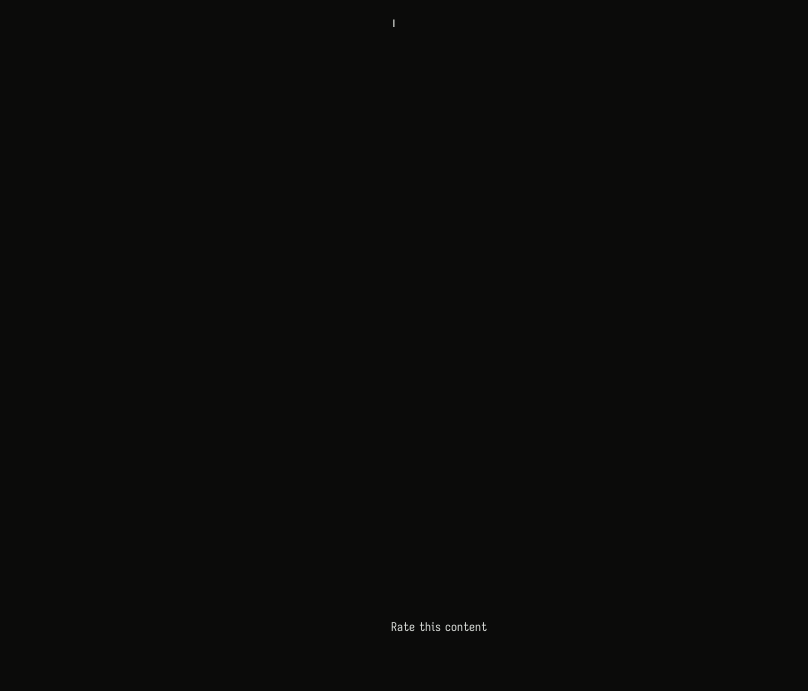।



























Rate this content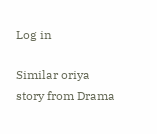Log in

Similar oriya story from Drama